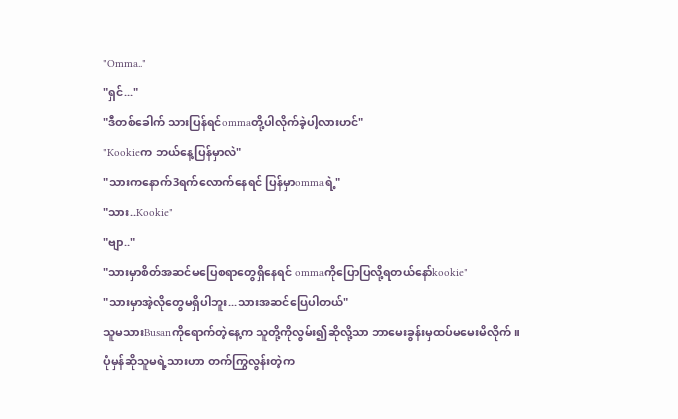"Omma.."
"ရှင်..."
"ဒီတစ်ခေါက် သားပြန်ရင်ommaတို့ပါလိုက်ခဲ့ပါ့လားဟင်"
"Kookieက ဘယ်နေ့ပြန်မှာလဲ"
"သားကနောက်3ရက်လောက်နေရင် ပြန်မှာommaရဲ့"
"သား..Kookie"
"ဗျာ.."
"သားမှာစိတ်အဆင်မပြေစရာတွေရှိနေရင် ommaကိုပြောပြလို့ရတယ်နော်kookie"
"သားမှာအဲ့လိုတွေမရှိပါဘူး...သားအဆင်ပြေပါတယ်"
သူမသားBusanကိုရောက်တဲ့နေ့က သူတို့ကိုလွမ်း၍ဆိုလို့သာ ဘာမေးခွန်းမှထပ်မမေးမိလိုက်။
ပုံမှန်ဆိုသူမရဲ့သားဟာ တက်ကြွလွန်းတဲ့က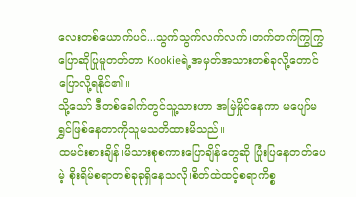လေးတစ်ယောက်ပင်...သွက်သွက်လက်လက်၊တက်တက်ကြွကြွ ပြောဆိုပြုမူတတ်တာ Kookieရဲ့အမှတ်အသားတစ်ခုလို့တောင်ပြောလို့ရနိုင်၏။
သို့သော် ဒီတစ်ခေါက်တွင်သူ့သားဟာ အမြဲမှိုင်နေကာ မပျော်မရွှင်ဖြစ်နေတာကိုသူမသတိထားမိသည်။
ထမင်းစားချိန်၊မိသားစုစကားပြောချိန်တွေဆို ပြုံးပြနေတတ်ပေမဲ့ စိုးရိမ်စရာတစ်ခုခုရှိနေသလို၊စိတ်ထဲထင့်စရာကိစ္စ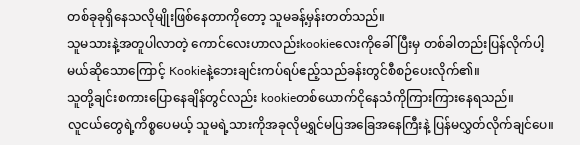တစ်ခုခုရှိနေသလိုမျိုးဖြစ်နေတာကိုတော့ သူမခန့်မှန်းတတ်သည်။
သူမသားနဲ့အတူပါလာတဲ့ ကောင်လေးဟာလည်းkookieလေးကိုခေါ်ပြီးမှ တစ်ခါတည်းပြန်လိုက်ပါ့မယ်ဆိုသောကြောင့် Kookieနဲ့ဘေးချင်းကပ်ရပ်ဧည့်သည်ခန်းတွင်စီစဉ်ပေးလိုက်၏။
သူတို့ချင်းစကားပြောနေချိန်တွင်လည်း kookieတစ်ယောက်ငိုနေသံကိုကြားကြားနေရသည်။
လူငယ်တွေရဲ့ကိစ္စပေမယ့် သူမရဲ့သားကိုအခုလိုမရွှင်မပြအခြေအနေကြီးနဲ့ ပြန်မလွှတ်လိုက်ချင်ပေ။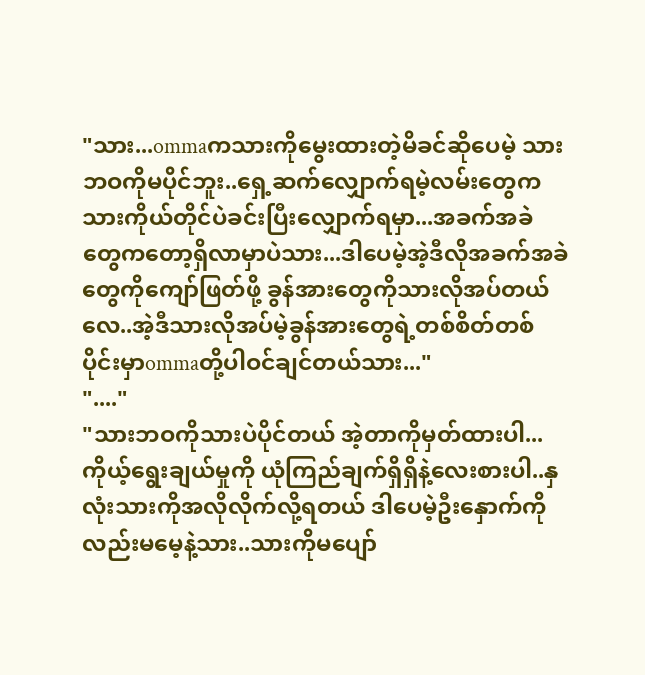"သား...ommaကသားကိုမွေးထားတဲ့မိခင်ဆိုပေမဲ့ သားဘဝကိုမပိုင်ဘူး..ရှေ့ဆက်လျှောက်ရမဲ့လမ်းတွေကသားကိုယ်တိုင်ပဲခင်းပြီးလျှောက်ရမှာ...အခက်အခဲတွေကတော့ရှိလာမှာပဲသား...ဒါပေမဲ့အဲ့ဒီလိုအခက်အခဲတွေကိုကျော်ဖြတ်ဖို့ ခွန်အားတွေကိုသားလိုအပ်တယ်လေ..အဲ့ဒီသားလိုအပ်မဲ့ခွန်အားတွေရဲ့တစ်စိတ်တစ်ပိုင်းမှာommaတို့ပါဝင်ချင်တယ်သား..."
"...."
"သားဘဝကိုသားပဲပိုင်တယ် အဲ့တာကိုမှတ်ထားပါ...ကိုယ့်ရွေးချယ်မှုကို ယုံကြည်ချက်ရှိရှိနဲ့လေးစားပါ..နှလုံးသားကိုအလိုလိုက်လို့ရတယ် ဒါပေမဲ့ဦးနှောက်ကိုလည်းမမေ့နဲ့သား..သားကိုမပျော်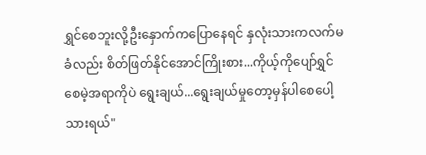ရွှင်စေဘူးလို့ဦးနှောက်ကပြောနေရင် နှလုံးသားကလက်မခံလည်း စိတ်ဖြတ်နိုင်အောင်ကြိုးစား...ကိုယ့်ကိုပျော်ရွှင်စေမဲ့အရာကိုပဲ ရွေးချယ်...ရွေးချယ်မှုတော့မှန်ပါစေပေါ့သားရယ်"